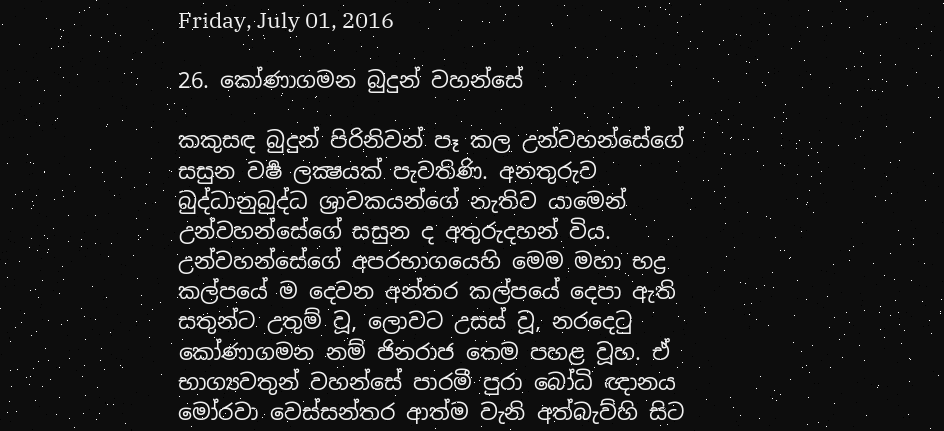Friday, July 01, 2016

26. කෝණාගමන බුදුන් වහන්සේ

කකුසඳ බුදුන් පිරිනිවන් පෑ කල උන්වහන්සේගේ සසුන වර්‍ෂ ලක්‍ෂයක් පැවතිණි. අනතුරුව බුද්ධානුබුද්ධ ශ්‍රාවකයන්ගේ නැතිව යාමෙන් උන්වහන්සේගේ සසුන ද අතුරුදහන් විය. උන්වහන්සේගේ අපරභාගයෙහි මෙම මහා භද්‍ර කල්පයේ ම දෙවන අන්තර කල්පයේ දෙපා ඇති සතුන්ට උතුම් වූ, ලොවට උසස් වූ, නරදෙටු කෝණාගමන නම් ජිනරාජ තෙම පහළ වූහ. ඒ භාග්‍යවතුන් වහන්සේ පාරමී පුරා බෝධි ඥානය මෝරවා වෙස්සන්තර ආත්ම වැනි අත්බැව්හි සිට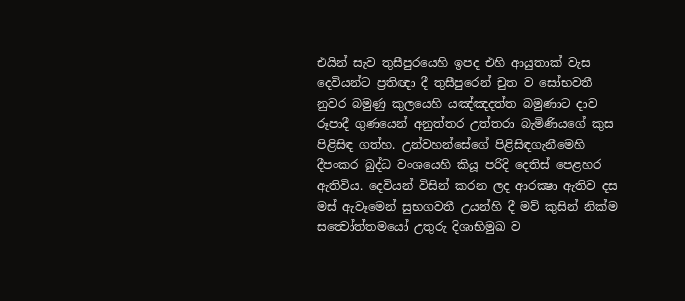එයින් සැව තුසීපුරයෙහි ඉපද එහි ආයුතාක් වැස දෙවියන්ට ප්‍රතිඥා දී තුසීපුරෙන් චුත ව සෝභවතී නුවර බමුණු කුලයෙහි යඤ්ඤදත්ත බමුණාට දාව රූපාදී ගුණයෙන් අනුත්තර උත්තරා බැමිණියගේ කුස පිළිසිඳ ගත්හ. උන්වහන්සේගේ පිළිසිඳගැනීමෙහි දීපංකර බුද්ධ වංශයෙහි කියූ පරිදි දෙතිස් පෙළහර ඇතිවිය. දෙවියන් විසින් කරන ලද ආරක්‍ෂා ඇතිව දස මස් ඇවෑමෙන් සුභගවතී උයන්හි දී මව් කුසින් නික්ම සත්‍වෝත්තමයෝ උතුරු දිශාභිමුඛ ව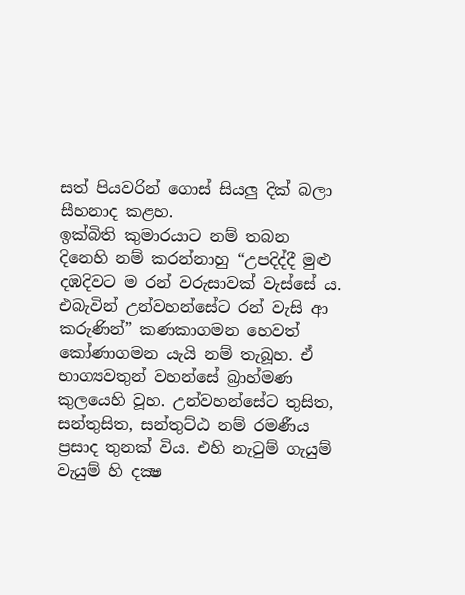සත් පියවරින් ගොස් සියලු දික් බලා සීහනාද කළහ.
ඉක්බිති කුමාරයාට නම් තබන දිනෙහි නම් කරන්නාහු “උපදිද්දී මුළු දඹදිවට ම රන් වරුසාවක් වැස්සේ ය. එබැවින් උන්වහන්සේට රන් වැසි ආ කරුණින්” කණකාගමන හෙවත් කෝණාගමන යැයි නම් තැබූහ. ඒ භාග්‍යවතුන් වහන්සේ බ්‍රාහ්මණ කුලයෙහි වූහ. උන්වහන්සේට තුසිත, සන්තුසිත, සන්තුට්ඨ නම් රමණීය ප්‍රසාද තුනක් විය. එහි නැටුම් ගැයුම් වැයුම් හි දක්‍ෂ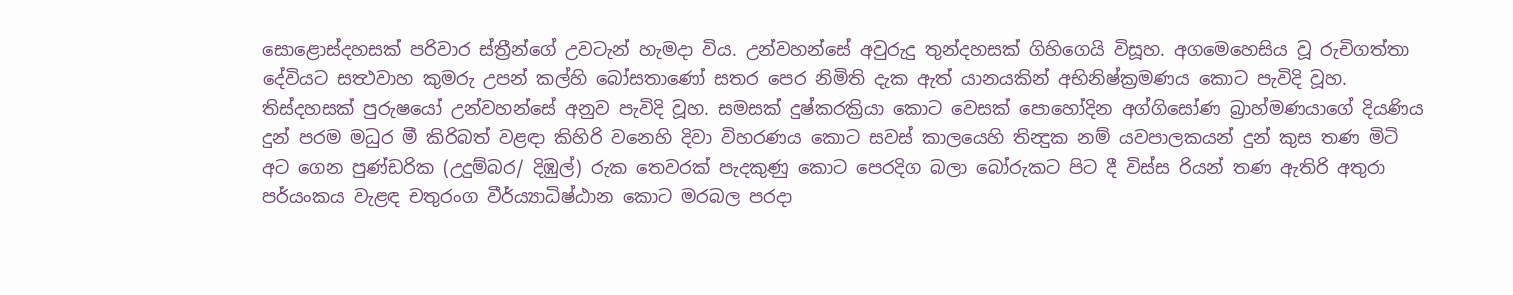සොළොස්දහසක් පරිවාර ස්ත්‍රීන්ගේ උවටැන් හැමදා විය. උන්වහන්සේ අවුරුදු තුන්දහසක් ගිහිගෙයි විසූහ. අගමෙහෙසිය වූ රුචිගත්තා දේවියට සත්‍ථවාහ කුමරු උපන් කල්හි බෝසතාණෝ සතර පෙර නිමිති දැක ඇත් යානයකින් අභිනිෂ්ක්‍රමණය කොට පැවිදි වූහ. තිස්දහසක් පුරුෂයෝ උන්වහන්සේ අනුව පැවිදි වූහ. සමසක් දුෂ්කරක්‍රියා කොට වෙසක් පොහෝදින අග්ගිසෝණ බ්‍රාහ්මණයාගේ දියණිය දුන් පරම මධුර මී කිරිබත් වළඳා කිහිරි වනෙහි දිවා විහරණය කොට සවස් කාලයෙහි තින්‍දුක නම් යවපාලකයන් දුන් කුස තණ මිටි අට ගෙන පුණ්ඩරික (උදුම්බර/ දිඹුල්) රුක තෙවරක් පැදකුණු කොට පෙරදිග බලා බෝරුකට පිට දී විස්ස රියන් තණ ඇතිරි අතුරා පර්යංකය වැළඳ චතුරංග වීර්ය්‍යාධිෂ්ඨාන කොට මරබල පරදා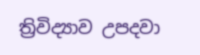ත්‍රිවිද්‍යාව උපදවා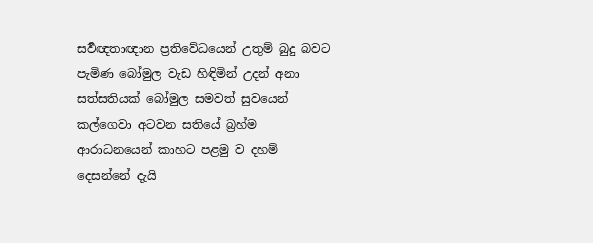සර්‍වඥතාඥාන ප්‍රතිවේධයෙන් උතුම් බුදු බවට පැමිණ බෝමුල වැඩ හිඳිමින් උදන් අනා සත්සතියක් බෝමුල සමවත් සුවයෙන් කල්ගෙවා අටවන සතියේ බ්‍රහ්ම ආරාධනයෙන් කාහට පළමු ව දහම් දෙසන්නේ දැයි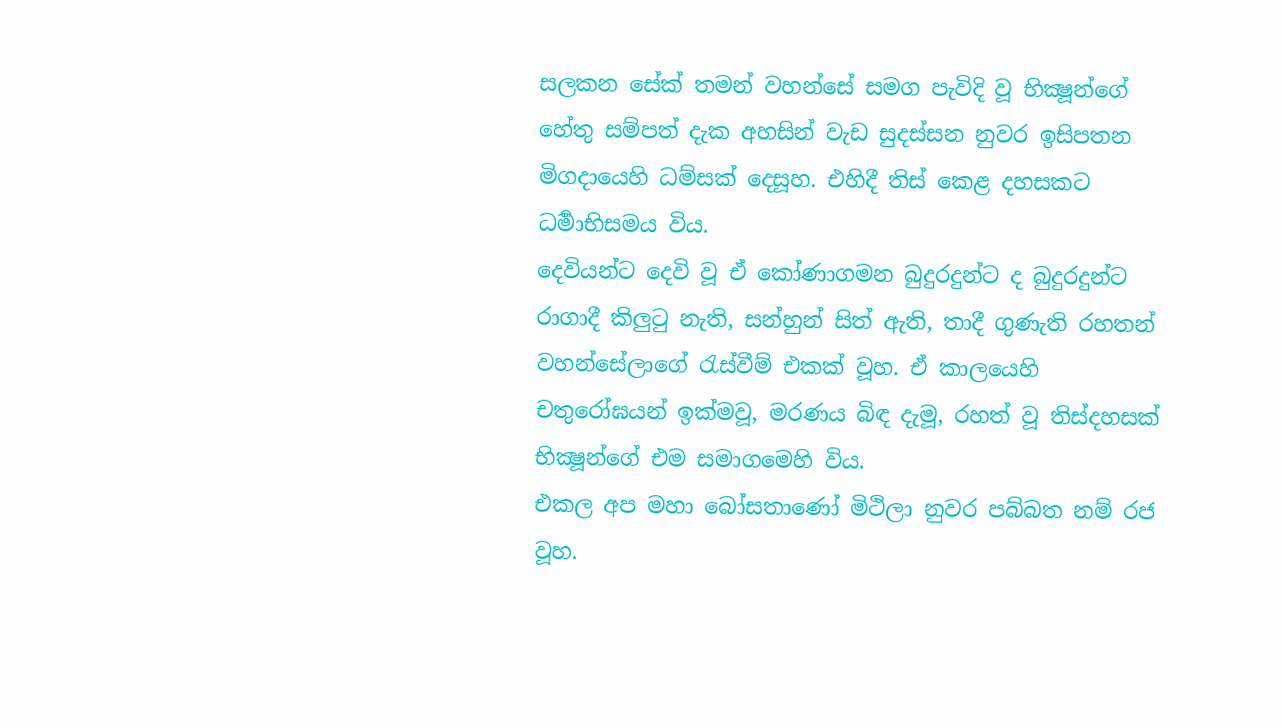සලකන සේක් තමන් වහන්සේ සමග පැවිදි වූ භික්‍ෂූන්ගේ හේතු සම්පත් දැක අහසින් වැඩ සුදස්සන නුවර ඉසිපතන මිගදායෙහි ධම්සක් දෙසූහ. එහිදී තිස් කෙළ දහසකට ධර්‍මාභිසමය විය.
දෙවියන්ට දෙවි වූ ඒ කෝණාගමන බුදුරදුන්ට ද බුදුරදුන්ට රාගාදී කිලුටු නැති, සන්හුන් සිත් ඇති, තාදී ගුණැති රහතන් වහන්සේලාගේ රැස්වීම් එකක් වූහ. ඒ කාලයෙහි චතුරෝඝයන් ඉක්මවූ, මරණය බිඳ දැමූ, රහත් වූ තිස්දහසක් භික්‍ෂූන්ගේ එම සමාගමෙහි විය.
එකල අප මහා බෝසතාණෝ මිථිලා නුවර පබ්බත නම් රජ වූහ.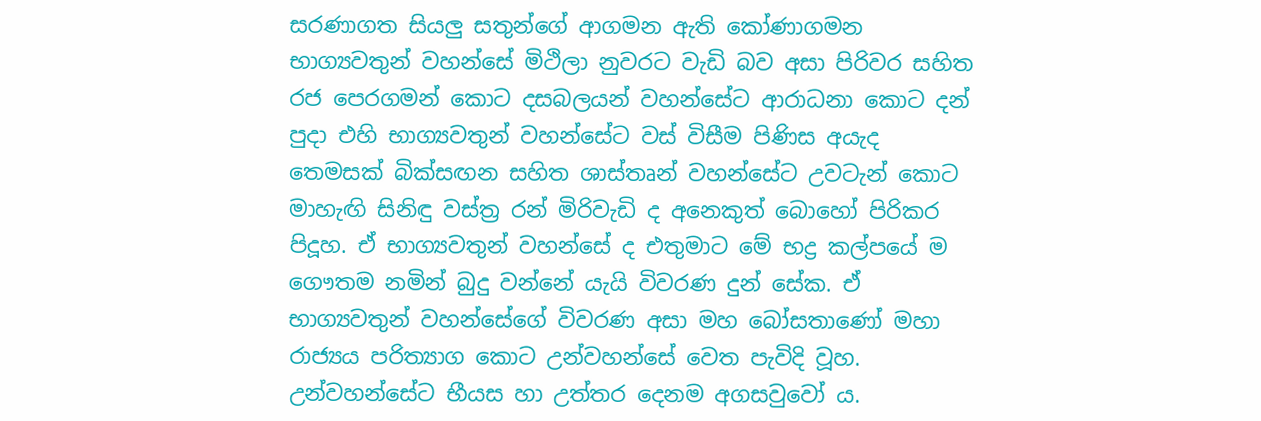සරණාගත සියලු සතුන්ගේ ආගමන ඇති කෝණාගමන භාග්‍යවතුන් වහන්සේ මිථිලා නුවරට වැඩි බව අසා පිරිවර සහිත රජ පෙරගමන් කොට දසබලයන් වහන්සේට ආරාධනා කොට දන් පුදා එහි භාග්‍යවතුන් වහන්සේට වස් විසීම පිණිස අයැද තෙමසක් බික්සඟන සහිත ශාස්තෘන් වහන්සේට උවටැන් කොට මාහැඟි සිනිඳු වස්ත්‍ර රන් මිරිවැඩි ද අනෙකුත් බොහෝ පිරිකර පිදූහ. ඒ භාග්‍යවතුන් වහන්සේ ද එතුමාට මේ භද්‍ර කල්පයේ ම ගෞතම නමින් බුදු වන්නේ යැයි විවරණ දුන් සේක. ඒ භාග්‍යවතුන් වහන්සේගේ විවරණ අසා මහ බෝසතාණෝ මහා රාජ්‍යය පරිත්‍යාග කොට උන්වහන්සේ වෙත පැවිදි වූහ.
උන්වහන්සේට භීයස හා උත්තර දෙනම අගසවුවෝ ය.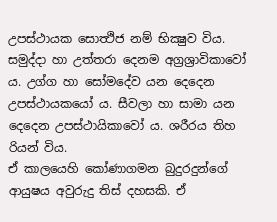උපස්ථායක සොත්‍ථිජ නම් භික්‍ෂුව විය. සමුද්දා හා උත්තරා දෙනම අග්‍රශ්‍රාවිකාවෝ ය. උග්ග හා සෝමදේව යන දෙදෙන උපස්ථායකයෝ ය. සීවලා හා සාමා යන දෙදෙන උපස්ථායිකාවෝ ය. ශරීරය තිහ රියන් විය.
ඒ කාලයෙහි කෝණාගමන බුදුරදුන්ගේ ආයුෂය අවුරුදු තිස් දහසකි. ඒ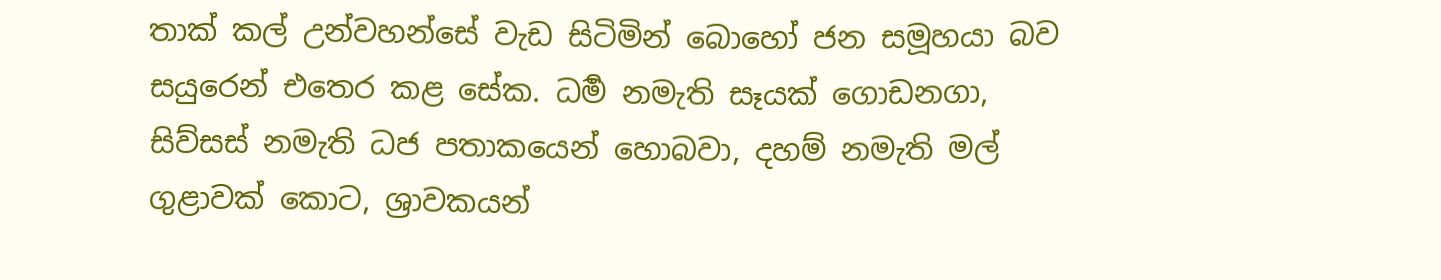තාක් කල් උන්වහන්සේ වැඩ සිටිමින් බොහෝ ජන සමූහයා බව සයුරෙන් එතෙර කළ සේක. ධර්‍ම නමැති සෑයක් ගොඩනගා, සිව්සස් නමැති ධජ පතාකයෙන් හොබවා, දහම් නමැති මල් ගුළාවක් කොට, ශ්‍රාවකයන්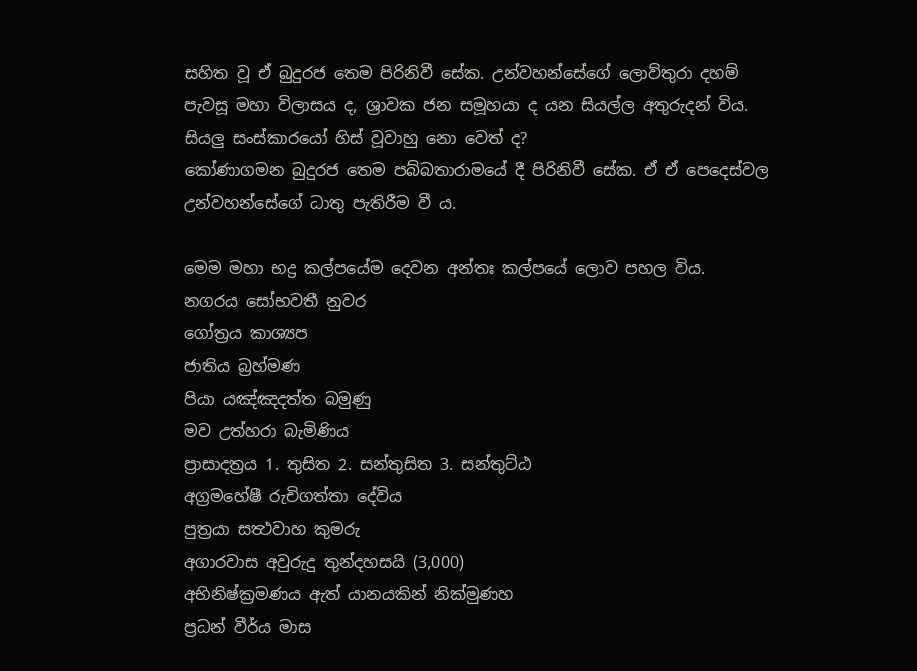සහිත වූ ඒ බුදුරජ තෙම පිරිනිවී සේක. උන්වහන්සේගේ ලොව්තුරා දහම් පැවසූ මහා විලාසය ද, ශ්‍රාවක ජන සමූහයා ද යන සියල්ල අතුරුදන් විය. සියලු සංස්කාරයෝ හිස් වූවාහු නො වෙත් ද?
කෝණාගමන බුදුරජ තෙම පබ්බතාරාමයේ දී පිරිනිවී සේක. ඒ ඒ පෙදෙස්වල උන්වහන්සේගේ ධාතු පැතිරීම වී ය.

මෙම මහා භද්‍ර කල්පයේම දෙවන අන්තඃ කල්පයේ ලොව පහල විය.
නගරය සෝභවතී නුවර
ගෝත්‍රය කාශ්‍යප
ජාතිය බ්‍රහ්මණ
පියා යඤ්ඤදත්ත බමුණු
මව උත්හරා බැමිණිය
ප්‍රාසාදත්‍රය 1. තුසිත 2. සන්තුසිත 3. සන්තුට්ඨ
අග්‍රමහේෂී රුචිගත්තා දේවිය
පුත්‍රයා සත්‍ථවාහ කුමරු
අගාරවාස අවුරුදු තුන්දහසයි (3,000)
අභිනිෂ්ක්‍රමණය ඇත් යානයකින් නික්මුණහ
ප්‍රධන් වීර්ය මාස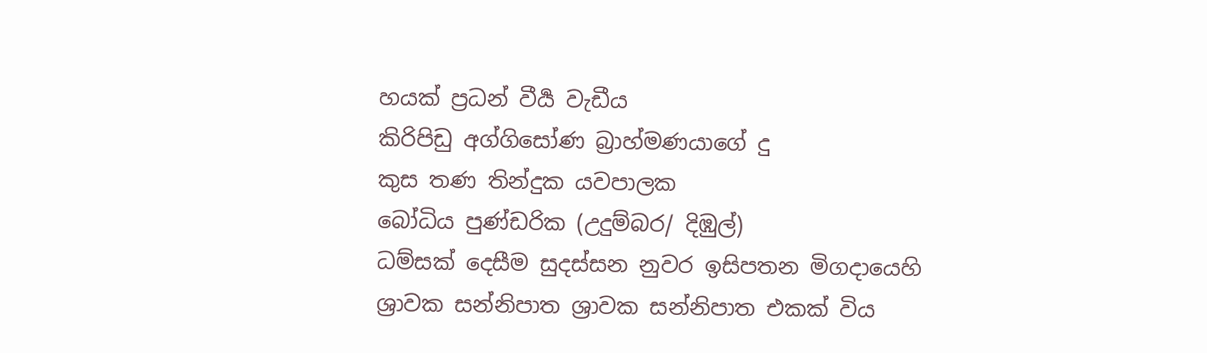හයක් ප්‍රධන් වීර්‍ය වැඩීය
කිරිපිඩු අග්ගිසෝණ බ්‍රාහ්මණයාගේ දු
කුස තණ තින්දුක යවපාලක
බෝධිය පුණ්ඩරික (උදුම්බර/ දිඹුල්)
ධම්සක් දෙසීම සුදස්සන නුවර ඉසිපතන මිගදායෙහි
ශ්‍රාවක සන්නිපාත ශ්‍රාවක සන්නිපාත එකක් විය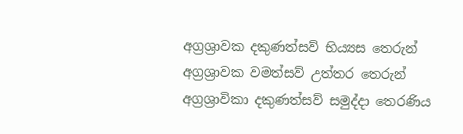අග්‍රශ්‍රාවක දකුණත්සව් භිය්‍යස තෙරුන්
අග්‍රශ්‍රාවක වමත්සව් උත්තර තෙරුන්
අග්‍රශ්‍රාවිකා දකුණත්සව් සමුද්දා තෙරණිය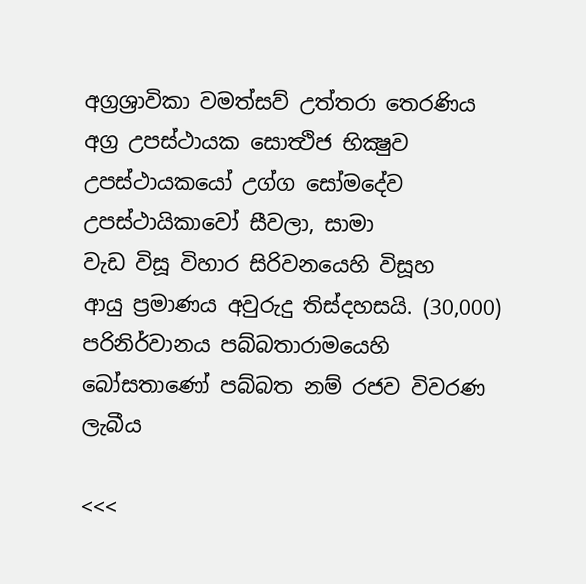අග්‍රශ්‍රාවිකා වමත්සව් උත්තරා තෙරණිය
අග්‍ර උපස්ථායක සොත්‍ථිජ භික්‍ෂුව
උපස්ථායකයෝ උග්ග සෝමදේව
උපස්ථායිකාවෝ සීවලා, සාමා
වැඩ විසූ විහාර සිරිවනයෙහි විසූහ
ආයු ප්‍රමාණය අවුරුදු තිස්දහසයි. (30,000)
පරිනිර්වානය පබ්බතාරාමයෙහි
බෝසතාණෝ පබ්බත නම් රජව විවරණ ලැබීය

<<<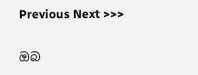Previous Next >>>

ඔබ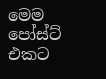මෙම පෝස්ට් එකට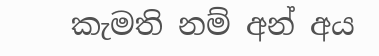කැමති නම් අන් අය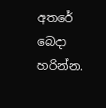අතරේ බෙදා හරින්න.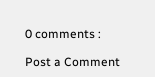0 comments :

Post a Comment